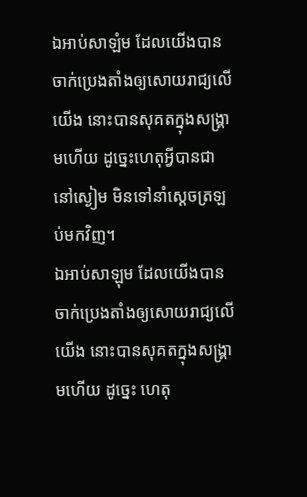ឯអាប់សាឡំម ដែលយើងបានចាក់ប្រេងតាំងឲ្យសោយរាជ្យលើយើង នោះបានសុគតក្នុងសង្គ្រាមហើយ ដូច្នេះហេតុអ្វីបានជានៅស្ងៀម មិនទៅនាំស្តេចត្រឡប់មកវិញ។
ឯអាប់សាឡុម ដែលយើងបានចាក់ប្រេងតាំងឲ្យសោយរាជ្យលើយើង នោះបានសុគតក្នុងសង្គ្រាមហើយ ដូច្នេះ ហេតុ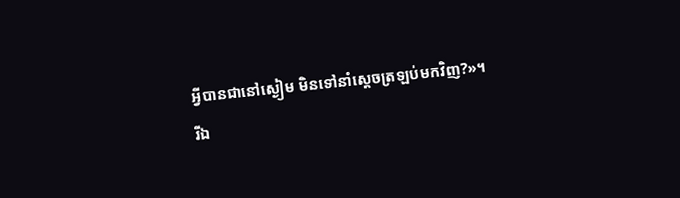អ្វីបានជានៅស្ងៀម មិនទៅនាំស្តេចត្រឡប់មកវិញ?»។
រីឯ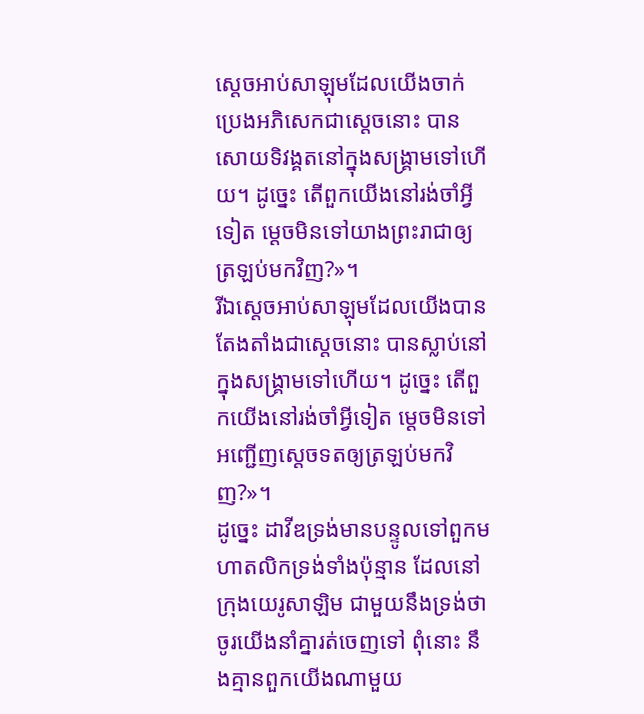ស្ដេចអាប់សាឡុមដែលយើងចាក់ប្រេងអភិសេកជាស្ដេចនោះ បានសោយទិវង្គតនៅក្នុងសង្គ្រាមទៅហើយ។ ដូច្នេះ តើពួកយើងនៅរង់ចាំអ្វីទៀត ម្ដេចមិនទៅយាងព្រះរាជាឲ្យត្រឡប់មកវិញ?»។
រីឯស្តេចអាប់សាឡុមដែលយើងបានតែងតាំងជាស្តេចនោះ បានស្លាប់នៅក្នុងសង្គ្រាមទៅហើយ។ ដូច្នេះ តើពួកយើងនៅរង់ចាំអ្វីទៀត ម្តេចមិនទៅអញ្ជើញស្តេចទតឲ្យត្រឡប់មកវិញ?»។
ដូច្នេះ ដាវីឌទ្រង់មានបន្ទូលទៅពួកមហាតលិកទ្រង់ទាំងប៉ុន្មាន ដែលនៅក្រុងយេរូសាឡិម ជាមួយនឹងទ្រង់ថា ចូរយើងនាំគ្នារត់ចេញទៅ ពុំនោះ នឹងគ្មានពួកយើងណាមួយ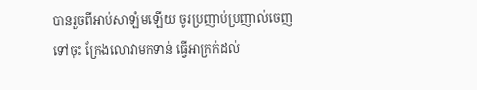បានរួចពីអាប់សាឡំមឡើយ ចូរប្រញាប់ប្រញាល់ចេញទៅចុះ ក្រែងលោវាមកទាន់ ធ្វើអាក្រក់ដល់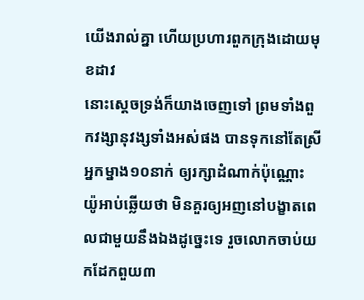យើងរាល់គ្នា ហើយប្រហារពួកក្រុងដោយមុខដាវ
នោះស្តេចទ្រង់ក៏យាងចេញទៅ ព្រមទាំងពួកវង្សានុវង្សទាំងអស់ផង បានទុកនៅតែស្រីអ្នកម្នាង១០នាក់ ឲ្យរក្សាដំណាក់ប៉ុណ្ណោះ
យ៉ូអាប់ឆ្លើយថា មិនគួរឲ្យអញនៅបង្ខាតពេលជាមួយនឹងឯងដូច្នេះទេ រួចលោកចាប់យកដែកពួយ៣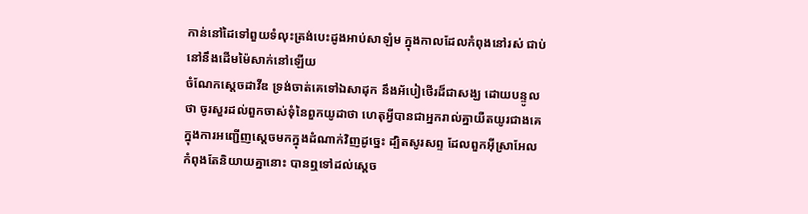កាន់នៅដៃទៅពួយទំលុះត្រង់បេះដូងអាប់សាឡំម ក្នុងកាលដែលកំពុងនៅរស់ ជាប់នៅនឹងដើមម៉ៃសាក់នៅឡើយ
ចំណែកស្តេចដាវីឌ ទ្រង់ចាត់គេទៅឯសាដុក នឹងអ័បៀថើរដ៏ជាសង្ឃ ដោយបន្ទូលថា ចូរសួរដល់ពួកចាស់ទុំនៃពួកយូដាថា ហេតុអ្វីបានជាអ្នករាល់គ្នាយឺតយូរជាងគេ ក្នុងការអញ្ជើញស្តេចមកក្នុងដំណាក់វិញដូច្នេះ ដ្បិតសូរសព្ទ ដែលពួកអ៊ីស្រាអែលកំពុងតែនិយាយគ្នានោះ បានឮទៅដល់ស្តេច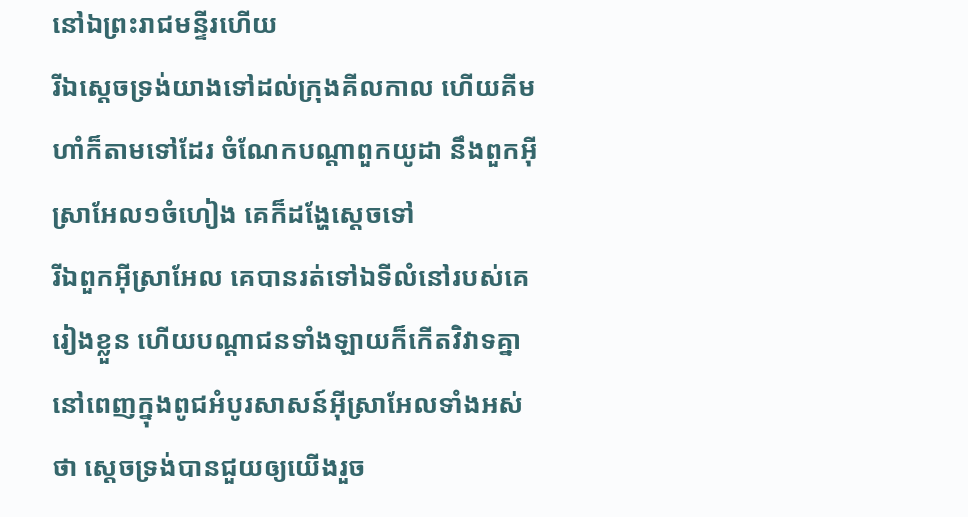នៅឯព្រះរាជមន្ទីរហើយ
រីឯស្តេចទ្រង់យាងទៅដល់ក្រុងគីលកាល ហើយគីមហាំក៏តាមទៅដែរ ចំណែកបណ្តាពួកយូដា នឹងពួកអ៊ីស្រាអែល១ចំហៀង គេក៏ដង្ហែស្តេចទៅ
រីឯពួកអ៊ីស្រាអែល គេបានរត់ទៅឯទីលំនៅរបស់គេរៀងខ្លួន ហើយបណ្តាជនទាំងឡាយក៏កើតវិវាទគ្នា នៅពេញក្នុងពូជអំបូរសាសន៍អ៊ីស្រាអែលទាំងអស់ថា ស្តេចទ្រង់បានជួយឲ្យយើងរួច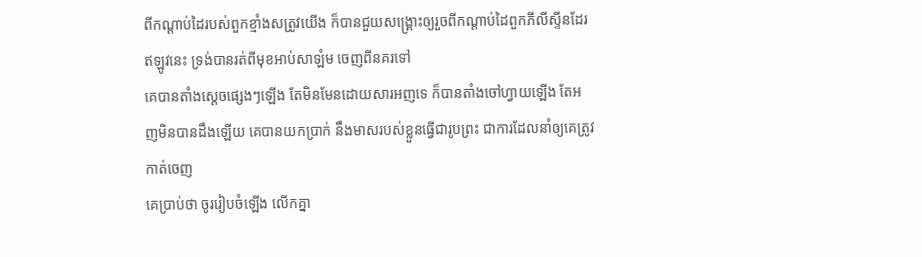ពីកណ្តាប់ដៃរបស់ពួកខ្មាំងសត្រូវយើង ក៏បានជួយសង្គ្រោះឲ្យរួចពីកណ្តាប់ដៃពួកភីលីស្ទីនដែរ ឥឡូវនេះ ទ្រង់បានរត់ពីមុខអាប់សាឡំម ចេញពីនគរទៅ
គេបានតាំងស្តេចផ្សេងៗឡើង តែមិនមែនដោយសារអញទេ ក៏បានតាំងចៅហ្វាយឡើង តែអញមិនបានដឹងឡើយ គេបានយកប្រាក់ នឹងមាសរបស់ខ្លួនធ្វើជារូបព្រះ ជាការដែលនាំឲ្យគេត្រូវកាត់ចេញ
គេប្រាប់ថា ចូររៀបចំឡើង លើកគ្នា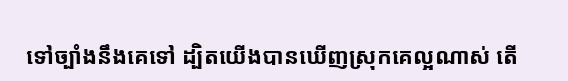ទៅច្បាំងនឹងគេទៅ ដ្បិតយើងបានឃើញស្រុកគេល្អណាស់ តើ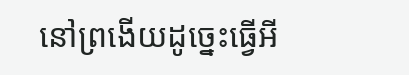នៅព្រងើយដូច្នេះធ្វើអី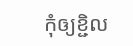កុំឲ្យខ្ជិល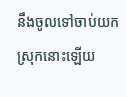នឹងចូលទៅចាប់យកស្រុកនោះឡើយ